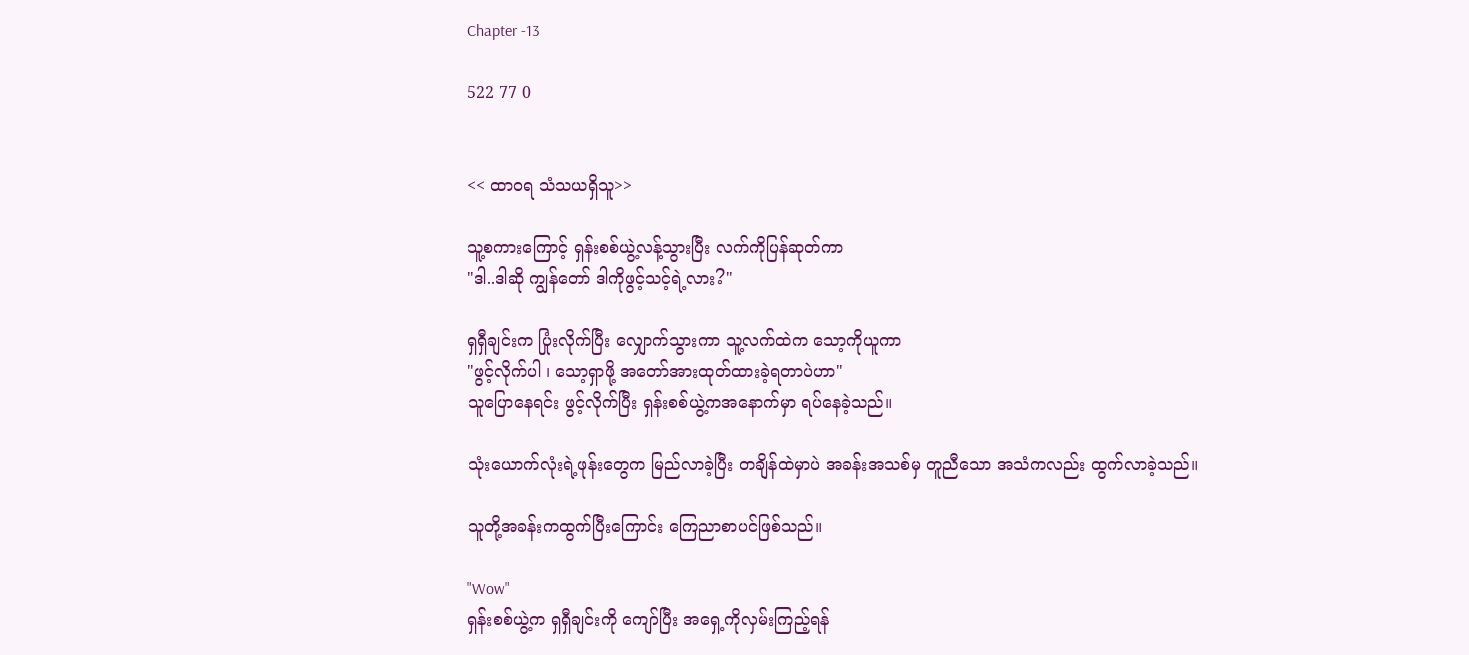Chapter -13

522 77 0


<< ထာဝရ သံသယရှိသူ>>

သူ့စကားကြောင့် ရှန်းစစ်ယွဲ့လန့်သွားပြီး လက်ကိုပြန်ဆုတ်ကာ
"ဒါ..ဒါဆို ကျွန်တော် ဒါကိုဖွင့်သင့်ရဲ့လား?"

ရှရှီချင်းက ပြုံးလိုက်ပြီး လျှောက်သွားကာ သူ့လက်ထဲက သော့ကိုယူကာ
"ဖွင့်လိုက်ပါ ၊ သော့ရှာဖို့ အတော်အားထုတ်ထားခဲ့ရတာပဲဟာ"
သူပြောနေရင်း ဖွင့်လိုက်ပြီး ရှန်းစစ်ယွဲ့ကအနောက်မှာ ရပ်နေခဲ့သည်။

သုံးယောက်လုံးရဲ့ဖုန်းတွေက မြည်လာခဲ့ပြီး တချိန်ထဲမှာပဲ အခန်းအသစ်မှ တူညီသော အသံကလည်း ထွက်လာခဲ့သည်။

သူတို့အခန်းကထွက်ပြီးကြောင်း ကြေညာစာပင်ဖြစ်သည်။

"Wow"
ရှန်းစစ်ယွဲ့က ရှရှီချင်းကို ကျော်ပြီး အရှေ့ကိုလှမ်းကြည့်ရန်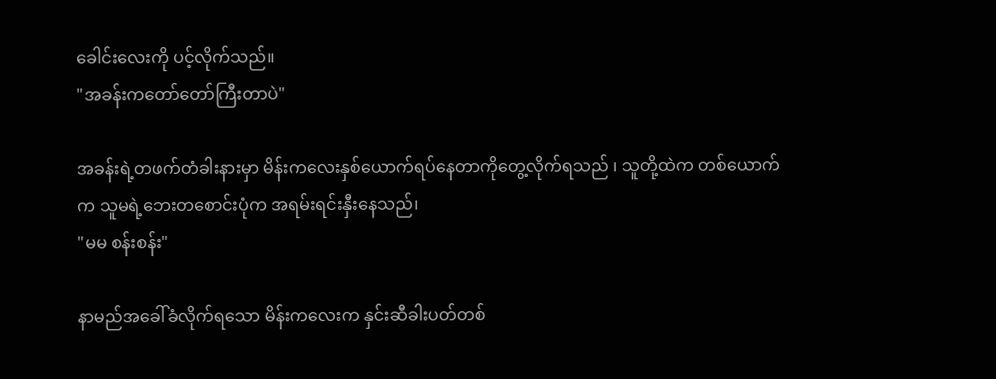ခေါင်းလေးကို ပင့်လိုက်သည်။
"အခန်းကတော်တော်ကြီးတာပဲ"

အခန်းရဲ့တဖက်တံခါးနားမှာ မိန်းကလေးနှစ်ယောက်ရပ်နေတာကိုတွေ့လိုက်ရသည် ၊ သူတို့ထဲက တစ်ယောက်က သူမရဲ့ဘေးတစောင်းပုံက အရမ်းရင်းနှီးနေသည်၊
"မမ စန်းစန်း"

နာမည်အခေါ်ခံလိုက်ရသော မိန်းကလေးက နှင်းဆီခါးပတ်တစ်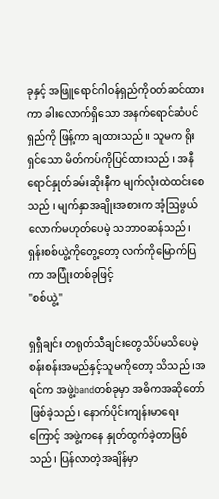ခုနှင့် အဖြူရောင်ဂါဝန်ရှည်ကိုဝတ်ဆင်ထားကာ ခါးလောက်ရှိသော အနက်ရောင်ဆံပင်ရှည်ကို ဖြန့်ကာ ချထားသည်။ သူမက ရိုးရှင်သော မိတ်ကပ်ကိုပြင်ထားသည် ၊ အနီရောင်နှုတ်ခမ်းဆိုးနီက မျက်လုံးထဲထင်းစေသည် ၊ မျက်နှာအချိုးအစားက အံ့ဩဖွယ်လောက်မဟုတ်ပေမဲ့ သဘာဝဆန်သည်၊ ရှန်းစစ်ယွဲ့ကိုတွေ့တော့ လက်ကိုမြောက်ပြကာ အပြုံးတစ်ခုဖြင့်
"စစ်ယွဲ့"

ရှရှီချင်း တရုတ်သီချင်းတွေသိပ်မသိပေမဲ့ စန်းစန်းအမည်နှင့်သူမကိုတော့ သိသည် ၊အရင်က အဖွဲ့bandတစ်ခုမှာ အဓိကအဆိုတော် ဖြစ်ခဲ့သည်၊ နောက်ပိုင်းကျန်းမာရေးကြောင့် အဖွဲ့ကနေ နှုတ်ထွက်ခဲ့တာဖြစ်သည်၊ ပြန်လာတဲ့အချိန်မှာ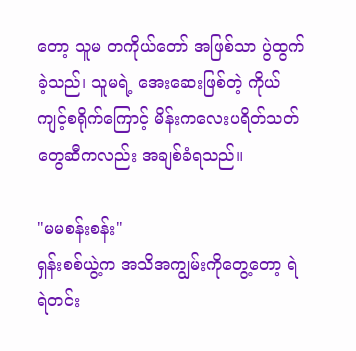တော့ သူမ တကိုယ်တော် အဖြစ်သာ ပွဲထွက်ခဲ့သည်၊ သူမရဲ့ အေးဆေးဖြစ်တဲ့ ကိုယ်ကျင့်စရိုက်ကြောင့် မိန်းကလေးပရိတ်သတ်တွေဆီကလည်း အချစ်ခံရသည်။

"မမစန်းစန်း"
ရှန်းစစ်ယွဲ့က အသိအကျွမ်းကိုတွေ့တော့ ရဲရဲတင်း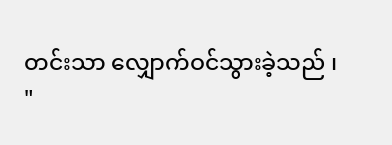တင်းသာ လျှောက်ဝင်သွားခဲ့သည် ၊
"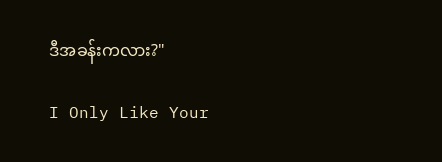ဒီအခန်းက‌လား?"

I Only Like Your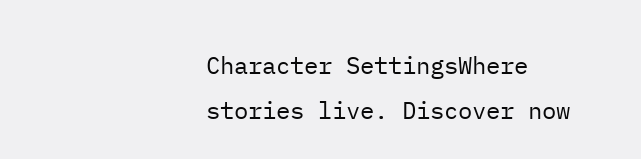Character SettingsWhere stories live. Discover now